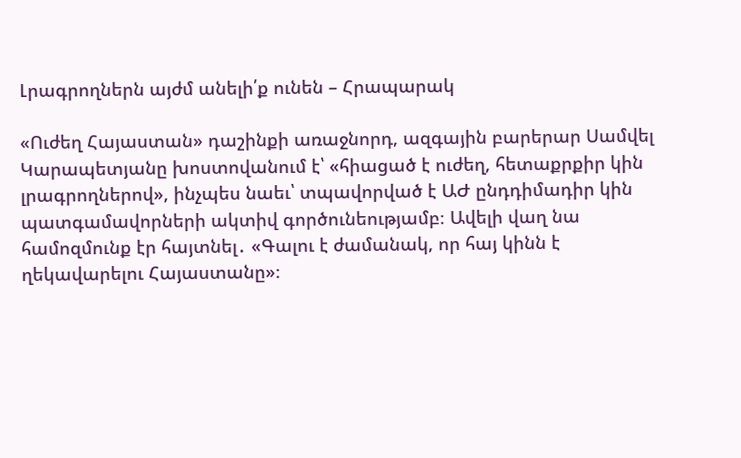Լրագրողներն այժմ անելի՛ք ունեն – Հրապարակ

«Ուժեղ Հայաստան» դաշինքի առաջնորդ, ազգային բարերար Սամվել Կարապետյանը խոստովանում է՝ «հիացած է ուժեղ, հետաքրքիր կին լրագրողներով», ինչպես նաեւ՝ տպավորված է ԱԺ ընդդիմադիր կին պատգամավորների ակտիվ գործունեությամբ։ Ավելի վաղ նա համոզմունք էր հայտնել․ «Գալու է ժամանակ, որ հայ կինն է ղեկավարելու Հայաստանը»։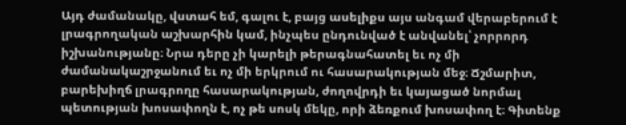Այդ ժամանակը, վստահ եմ, գալու է, բայց ասելիքս այս անգամ վերաբերում է լրագրողական աշխարհին կամ, ինչպես ընդունված է անվանել՝ չորրորդ իշխանությանը։ Նրա դերը չի կարելի թերագնահատել եւ ոչ մի ժամանակաշրջանում եւ ոչ մի երկրում ու հասարակության մեջ։ Ճշմարիտ, բարեխիղճ լրագրողը հասարակության, ժողովրդի եւ կայացած նորմալ պետության խոսափողն է, ոչ թե սոսկ մեկը, որի ձեռքում խոսափող է։ Գիտենք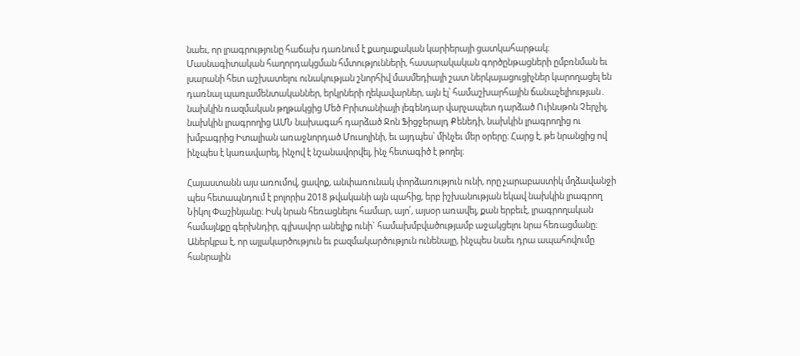նաեւ, որ լրագրությունը հաճախ դառնում է քաղաքական կարիերայի ցատկահարթակ։ Մասնագիտական հաղորդակցման հմտությունների, հասարակական գործընթացների ըմբռնման եւ լսարանի հետ աշխատելու ունակության շնորհիվ մասմեդիայի շատ ներկայացուցիչներ կարողացել են դառնալ պառլամենտականներ, երկրների ղեկավարներ, այն էլ՝ համաշխարհային ճանաչելիության․ նախկին ռազմական թղթակցից Մեծ Բրիտանիայի լեգենդար վարչապետ դարձած Ուինսթոն Չերչիլ, նախկին լրագրողից ԱՄՆ նախագահ դարձած Ջոն Ֆիցջերալդ Քենեդի, նախկին լրագրողից ու խմբագրից Իտալիան առաջնորդած Մուսոլինի, եւ այդպես՝ մինչեւ մեր օրերը։ Հարց է, թե նրանցից ով ինչպես է կառավարել, ինչով է նշանավորվել, ինչ հետագիծ է թողել։

Հայաստանն այս առումով, ցավոք, անփառունակ փորձառություն ունի, որը չարաբաստիկ մղձավանջի պես հետապնդում է բոլորիս 2018 թվականի այն պահից, երբ իշխանության եկավ նախկին լրագրող Նիկոլ Փաշինյանը։ Իսկ նրան հեռացնելու համար, այո՛, այսօր առավել, քան երբեւէ, լրագրողական համայնքը գերխնդիր, գլխավոր անելիք ունի` համախմբվածությամբ աջակցելու նրա հեռացմանը։ Աներկբա է, որ այլակարծություն եւ բազմակարծություն ունենալը, ինչպես նաեւ դրա ապահովումը հանրային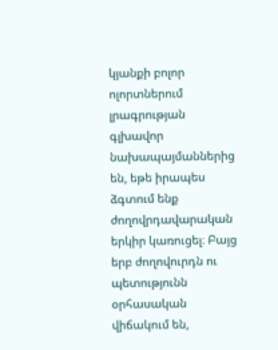կյանքի բոլոր ոլորտներում լրագրության գլխավոր նախապայմաններից են, եթե իրապես ձգտում ենք ժողովրդավարական երկիր կառուցել։ Բայց երբ ժողովուրդն ու պետությունն օրհասական վիճակում են,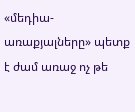«մեդիա-առաքյալները» պետք է ժամ առաջ ոչ թե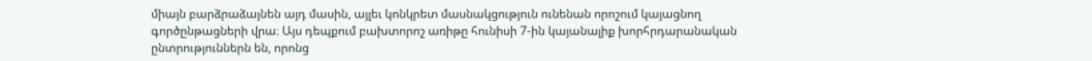միայն բարձրաձայնեն այդ մասին, այլեւ կոնկրետ մասնակցություն ունենան որոշում կայացնող գործընթացների վրա։ Այս դեպքում բախտորոշ առիթը հունիսի 7-ին կայանալիք խորհրդարանական ընտրություններն են, որոնց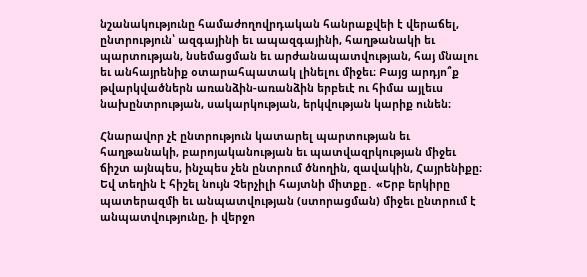նշանակությունը համաժողովրդական հանրաքվեի է վերաճել, ընտրություն՝ ազգայինի եւ ապազգայինի, հաղթանակի եւ պարտության, նսեմացման եւ արժանապատվության, հայ մնալու եւ անհայրենիք օտարահպատակ լինելու միջեւ։ Բայց արդյո՞ք թվարկվածներն առանձին-առանձին երբեւէ ու հիմա այլեւս նախընտրության, սակարկության, երկվության կարիք ունեն։

Հնարավոր չէ ընտրություն կատարել պարտության եւ հաղթանակի, բարոյականության եւ պատվազրկության միջեւ ճիշտ այնպես, ինչպես չեն ընտրում ծնողին, զավակին, Հայրենիքը։ Եվ տեղին է հիշել նույն Չերչիլի հայտնի միտքը․ «Երբ երկիրը պատերազմի եւ անպատվության (ստորացման) միջեւ ընտրում է անպատվությունը, ի վերջո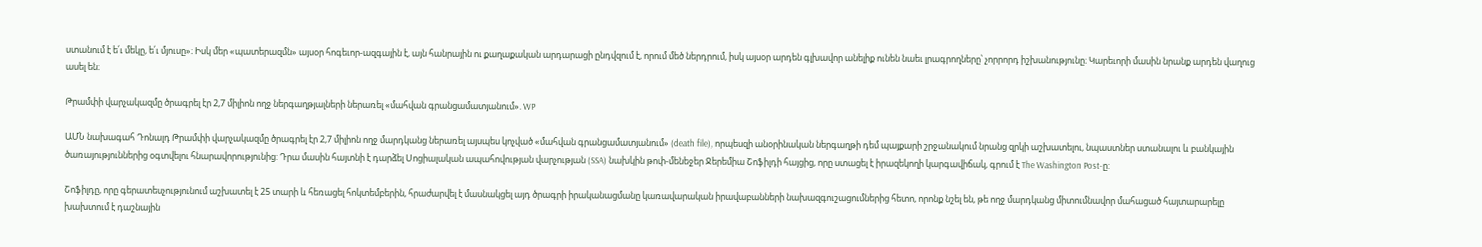ստանում է ե՛ւ մեկը, ե՛ւ մյուսը»։ Իսկ մեր «պատերազմն» այսօր հոգեւոր-ազգային է, այն հանրային ու քաղաքական արդարացի ընդվզում է, որում մեծ ներդրում, իսկ այսօր արդեն գլխավոր անելիք ունեն նաեւ լրագրողները՝ չորրորդ իշխանությունը։ Կարեւորի մասին նրանք արդեն վաղուց ասել են։

Թրամփի վարչակազմը ծրագրել էր 2,7 միլիոն ողջ ներգաղթյալների ներառել «մահվան գրանցամատյանում». WP

ԱՄՆ նախագահ Դոնալդ Թրամփի վարչակազմը ծրագրել էր 2,7 միլիոն ողջ մարդկանց ներառել այսպես կոչված «մահվան գրանցամատյանում» (death file), որպեսզի անօրինական ներգաղթի դեմ պայքարի շրջանակում նրանց զրկի աշխատելու, նպաստներ ստանալու և բանկային ծառայություններից օգտվելու հնարավորությունից: Դրա մասին հայտնի է դարձել Սոցիալական ապահովության վարչության (SSA) նախկին թոփ-մենեջեր Ջերեմիա Շոֆիլդի հայցից, որը ստացել է իրազեկողի կարգավիճակ, գրում է The Washington Post-ը:

Շոֆիլդը, որը գերատեսչությունում աշխատել է 25 տարի և հեռացել հոկտեմբերին, հրաժարվել է մասնակցել այդ ծրագրի իրականացմանը կառավարական իրավաբանների նախազգուշացումներից հետո, որոնք նշել են, թե ողջ մարդկանց միտումնավոր մահացած հայտարարելը խախտում է դաշնային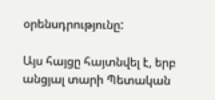օրենսդրությունը:

Այս հայցը հայտնվել է, երբ անցյալ տարի Պետական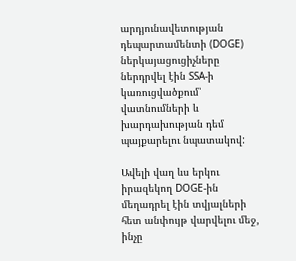արդյունավետության դեպարտամենտի (DOGE) ներկայացուցիչները ներդրվել էին SSA-ի կառուցվածքում՝ վատնումների և խարդախության դեմ պայքարելու նպատակով:

Ավելի վաղ ևս երկու իրազեկող DOGE-ին մեղադրել էին տվյալների հետ անփույթ վարվելու մեջ, ինչը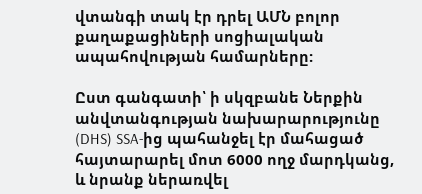վտանգի տակ էր դրել ԱՄՆ բոլոր քաղաքացիների սոցիալական ապահովության համարները:

Ըստ գանգատի՝ ի սկզբանե Ներքին անվտանգության նախարարությունը (DHS) SSA-ից պահանջել էր մահացած հայտարարել մոտ 6000 ողջ մարդկանց, և նրանք ներառվել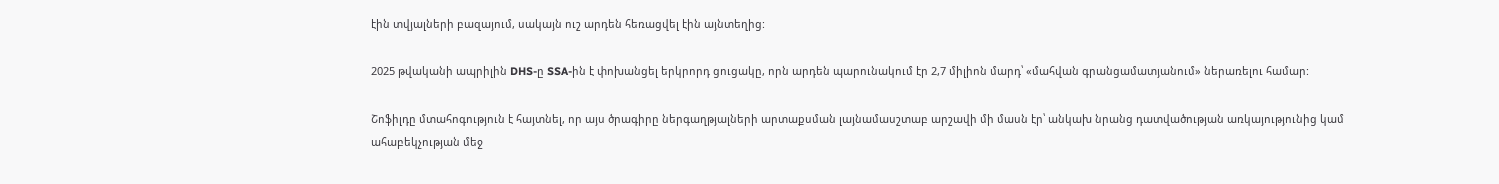էին տվյալների բազայում, սակայն ուշ արդեն հեռացվել էին այնտեղից:

2025 թվականի ապրիլին DHS-ը SSA-ին է փոխանցել երկրորդ ցուցակը, որն արդեն պարունակում էր 2,7 միլիոն մարդ՝ «մահվան գրանցամատյանում» ներառելու համար:

Շոֆիլդը մտահոգություն է հայտնել, որ այս ծրագիրը ներգաղթյալների արտաքսման լայնամասշտաբ արշավի մի մասն էր՝ անկախ նրանց դատվածության առկայությունից կամ ահաբեկչության մեջ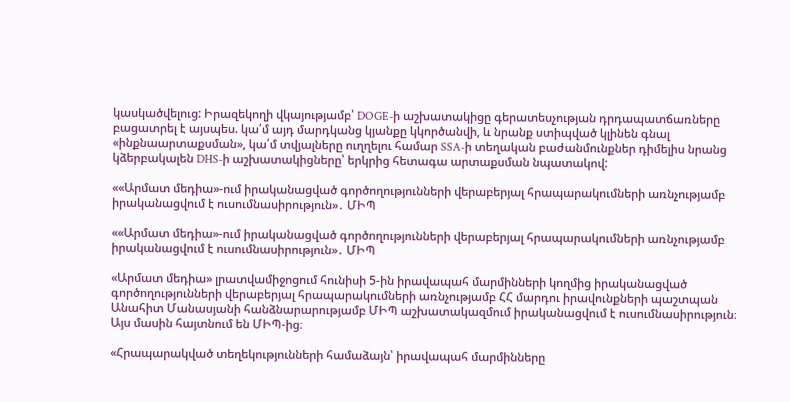կասկածվելուց: Իրազեկողի վկայությամբ՝ DOGE-ի աշխատակիցը գերատեսչության դրդապատճառները բացատրել է այսպես. կա՛մ այդ մարդկանց կյանքը կկործանվի, և նրանք ստիպված կլինեն գնալ «ինքնաարտաքսման», կա՛մ տվյալները ուղղելու համար SSA-ի տեղական բաժանմունքներ դիմելիս նրանց կձերբակալեն DHS-ի աշխատակիցները՝ երկրից հետագա արտաքսման նպատակով:

««Արմատ մեդիա»-ում իրականացված գործողությունների վերաբերյալ հրապարակումների առնչությամբ իրականացվում է ուսումնասիրություն»․ ՄԻՊ

««Արմատ մեդիա»-ում իրականացված գործողությունների վերաբերյալ հրապարակումների առնչությամբ իրականացվում է ուսումնասիրություն»․ ՄԻՊ

«Արմատ մեդիա» լրատվամիջոցում հունիսի 5-ին իրավապահ մարմինների կողմից իրականացված գործողությունների վերաբերյալ հրապարակումների առնչությամբ ՀՀ մարդու իրավունքների պաշտպան Անահիտ Մանասյանի հանձնարարությամբ ՄԻՊ աշխատակազմում իրականացվում է ուսումնասիրություն։ Այս մասին հայտնում են ՄԻՊ-ից։

«Հրապարակված տեղեկությունների համաձայն՝ իրավապահ մարմինները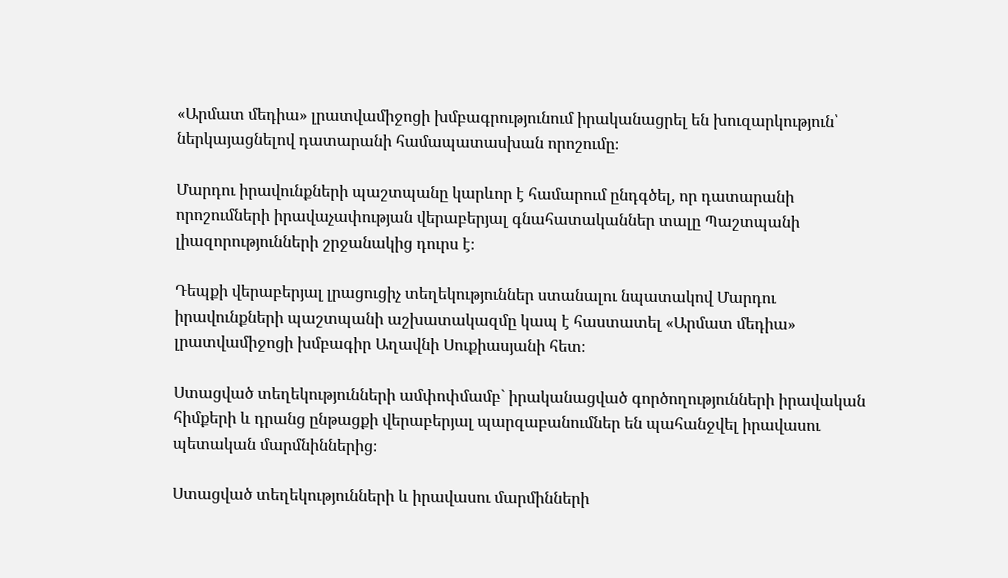«Արմատ մեդիա» լրատվամիջոցի խմբագրությունում իրականացրել են խուզարկություն՝ ներկայացնելով դատարանի համապատասխան որոշումը։

Մարդու իրավունքների պաշտպանը կարևոր է համարում ընդգծել, որ դատարանի որոշումների իրավաչափության վերաբերյալ գնահատականներ տալը Պաշտպանի լիազորությունների շրջանակից դուրս է։

Դեպքի վերաբերյալ լրացուցիչ տեղեկություններ ստանալու նպատակով Մարդու իրավունքների պաշտպանի աշխատակազմը կապ է հաստատել «Արմատ մեդիա» լրատվամիջոցի խմբագիր Աղավնի Սուքիասյանի հետ։

Ստացված տեղեկությունների ամփոփմամբ` իրականացված գործողությունների իրավական հիմքերի և դրանց ընթացքի վերաբերյալ պարզաբանումներ են պահանջվել իրավասու պետական մարմնիններից։

Ստացված տեղեկությունների և իրավասու մարմինների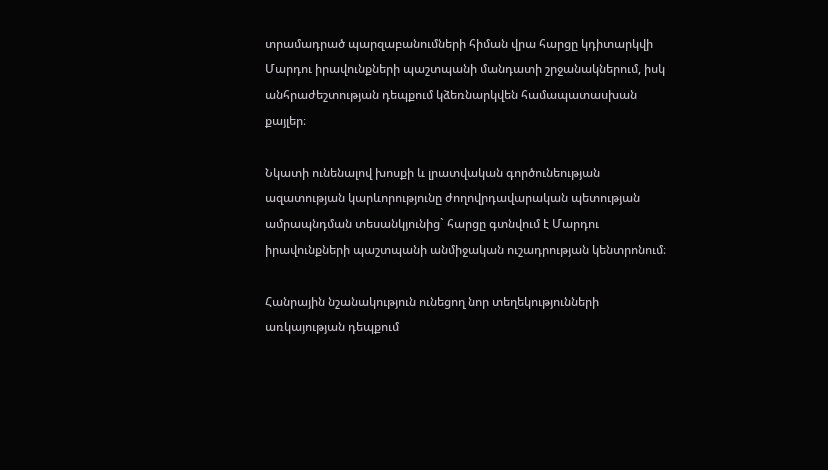տրամադրած պարզաբանումների հիման վրա հարցը կդիտարկվի Մարդու իրավունքների պաշտպանի մանդատի շրջանակներում, իսկ անհրաժեշտության դեպքում կձեռնարկվեն համապատասխան քայլեր։

Նկատի ունենալով խոսքի և լրատվական գործունեության ազատության կարևորությունը ժողովրդավարական պետության ամրապնդման տեսանկյունից` հարցը գտնվում է Մարդու իրավունքների պաշտպանի անմիջական ուշադրության կենտրոնում։

Հանրային նշանակություն ունեցող նոր տեղեկությունների առկայության դեպքում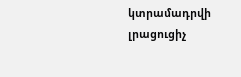կտրամադրվի լրացուցիչ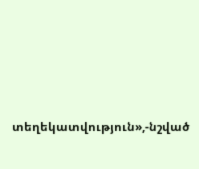տեղեկատվություն»,-նշված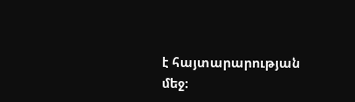է հայտարարության մեջ։